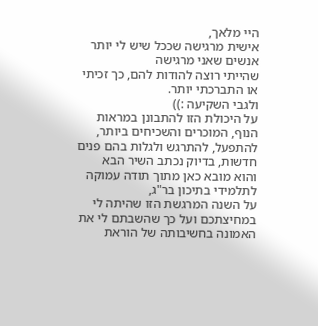היי מלאך,
אישית מרגישה שככל שיש לי יותר אנשים שאני מרגישה
שהייתי רוצה להודות להם, כך זכיתי או התברכתי יותר.
ולגבי השקיעה :))
על היכולת הזו להתבונן במראות הנוף, המוכרים והשכיחים ביותר,
להתפעל, להתרגש ולגלות בהם פנים חדשות, בדיוק נכתב השיר הבא
והוא מובא כאן מתוך תודה עמוקה לתלמידי בתיכון בר"ג,
על השנה המרגשת הזו שהיתה לי במחיצתכם ועל כך שהשבתם לי את
האמונה בחשיבותה של הוראת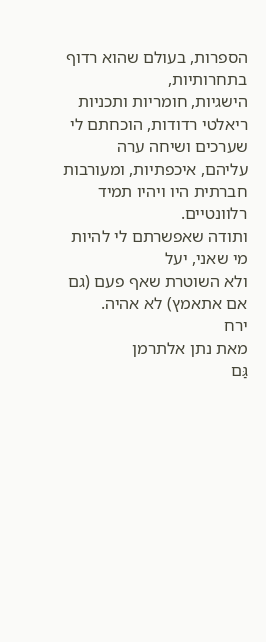הספרות, בעולם שהוא רדוף בתחרותיות,
הישגיות, חומריות ותכניות ריאלטי רדודות, הוכחתם לי שערכים ושיחה ערה
עליהם, איכפתיות, ומעורבות חברתית היו ויהיו תמיד רלוונטיים.
ותודה שאפשרתם לי להיות מי שאני, יעל
ולא השוטרת שאף פעם (גם אם אתאמץ) לא אהיה.
ירח
מאת נתן אלתרמן
גַּם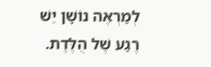לְמַרְאֶה נוֹשָׁן יֵשׁ רֶגַע שֶׁל הֻלֶּדֶת.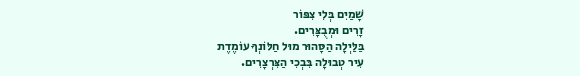שָׁמַיִם בְּלִי צִפּוֹר
זָרִים וּמְבֻצָּרִים.
בַּלַּיְלָה הַסָּהוּר מוּל חַלּוֹנְךָ עוֹמֶדֶת
עִיר טְבוּלָה בִּבְכִי הַצִּרְצָרִים.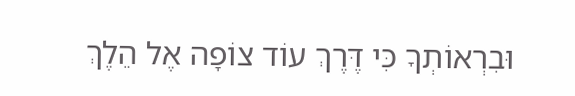וּבִרְאוֹתְךָ כִּי דֶּרֶךְ עוֹד צוֹפָה אֶל הֵלֶךְ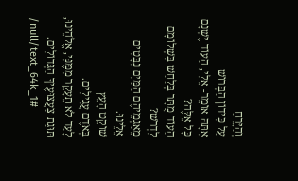וְהַיָּרֵחַ
עַל כִּידוֹן הַבְּרוֹשׁ
אִתָּהּ אוֹמֵר- אֵלִי, הַעוֹד יֶשְׁנָם כָּל אֵלֶּה?
הַעוֹד מֻתָּר בְּלַחַשׁ בִּשְׁלוֹמָם לִדְרֹשׁ?
מֵאַגְמֵיהֶם הַמַּיִם נִבָּטִים אֵלֵינוּ.
שׁוֹקֵט הָעֵץ
בְּאֹדֶם עֲגִילִים.
לָעַד לֹא תֵעָקֵר מִמֶּנִּי, אֱלֹהֵינוּ,
תּוּגַת צַעֲצוּעֶיךָ הַגְּדוֹלִים.
/null/text_64k_1#